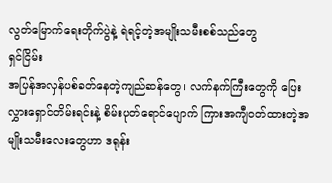လွတ်မြောက်ရေးတိုက်ပွဲနဲ့ ရဲရင့်တဲ့အမျိုးသမီးစစ်သည်တွေ
ရှင်ငြိမ်း
အပြန်အလှန်ပစ်ခတ်နေတဲ့ကျည်ဆန်တွေ၊ လက်နက်ကြီးတွေကို ပြေးလွှားရှောင်တိမ်းရင်းနဲ့ စိမ်းပုတ်ရောင်ပျောက် ကြားအကျီဝတ်ထားတဲ့အမျိုးသမီးလေးတွေဟာ ဒရုန်း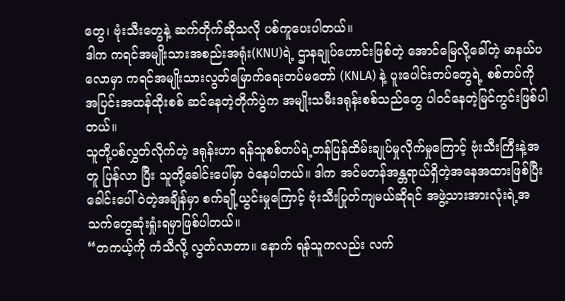တွေ၊ ဗုံးသီးတွေနဲ့ ဆက်တိုက်ဆိုသလို ပစ်ကူပေးပါတယ်။
ဒါက ကရင်အမျိုးသားအစည်းအရုံး(KNU)ရဲ့ ဌာနချုပ်ဟောင်းဖြစ်တဲ့ အောင်မြေလို့ခေါ်တဲ့ မာနယ်ပလောမှာ ကရင်အမျိုးသားလွတ်မြောက်ရေးတပ်မတော် (KNLA) နဲ့ ပူးပေါင်းတပ်တွေရဲ့ စစ်တပ်ကို အပြင်းအထန်ထိုးစစ် ဆင်နေတဲ့တိုက်ပွဲက အမျိုးသမီးဒရုန်းစစ်သည်တွေ ပါဝင်နေတဲ့မြင်ကွင်းဖြစ်ပါတယ်။
သူတို့ပစ်လွှတ်လိုက်တဲ့ ဒရုန်းဟာ ရန်သူစစ်တပ်ရဲ့တန်ပြန်ထိမ်းချုပ်မှုလိုက်မှုကြောင့် ဗုံးသီးကြီးနဲ့အတူ ပြန်လာ ပြီး သူတို့ခေါင်းပေါ်မှာ ဝဲနေပါတယ်။ ဒါက အင်မတန်အန္တရာယ်ရှိတဲ့အနေအထားဖြစ်ပြီး ခေါင်းပေါ်ဝဲတဲ့အချိန်မှာ စက်ချို့ယွင်းမှုကြောင့် ဗုံးသီးပြုတ်ကျမယ်ဆိုရင် အဖွဲ့သားအားလုံးရဲ့အသက်တွေဆုံးရှုံးရမှာဖြစ်ပါတယ်။
“တကယ့်ကို ကံသီလို့ လွတ်လာတာ။ နောက် ရန်သူကလည်း လက်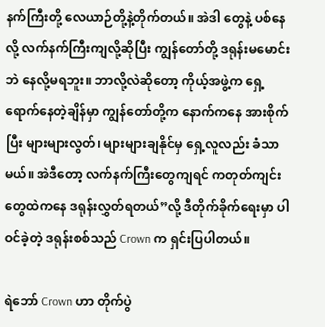နက်ကြီးတို့ လေယာဉ်တို့နဲ့တိုက်တယ်။ အဲဒါ တွေနဲ့ ပစ်နေလို့ လက်နက်ကြီးကျလို့ဆိုပြီး ကျွန်တော်တို့ ဒရုန်းမမောင်းဘဲ နေလို့မရဘူး။ ဘာလို့လဲဆိုတော့ ကိုယ့်အဖွဲ့က ရှေ့ရောက်နေတဲ့ချိန်မှာ ကျွန်တော်တို့က နောက်ကနေ အားစိုက်ပြီး များများလွတ်၊ များများချနိုင်မှ ရှေ့လူလည်း ခံသာမယ်။ အဲဒီတော့ လက်နက်ကြီးတွေကျရင် ကတုတ်ကျင်းတွေထဲကနေ ဒရုန်းလွှတ်ရတယ်”လို့ ဒီတိုက်ခိုက်ရေးမှာ ပါဝင်ခဲ့တဲ့ ဒရုန်းစစ်သည် Crown က ရှင်းပြပါတယ်။

ရဲဘော် Crown ဟာ တိုက်ပွဲ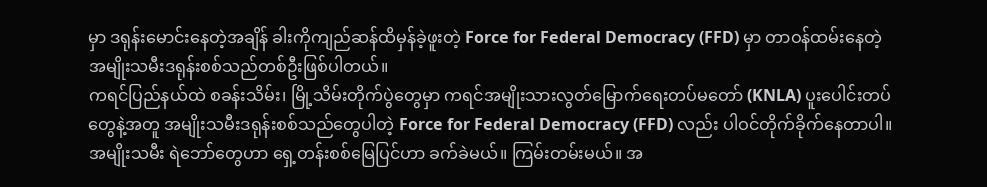မှာ ဒရုန်းမောင်းနေတဲ့အချိန် ခါးကိုကျည်ဆန်ထိမှန်ခဲ့ဖူးတဲ့ Force for Federal Democracy (FFD) မှာ တာဝန်ထမ်းနေတဲ့ အမျိုးသမီးဒရုန်းစစ်သည်တစ်ဦးဖြစ်ပါတယ်။
ကရင်ပြည်နယ်ထဲ စခန်းသိမ်း၊ မြို့သိမ်းတိုက်ပွဲတွေမှာ ကရင်အမျိုးသားလွတ်မြောက်ရေးတပ်မတော် (KNLA) ပူးပေါင်းတပ်တွေနဲ့အတူ အမျိုးသမီးဒရုန်းစစ်သည်တွေပါတဲ့ Force for Federal Democracy (FFD) လည်း ပါဝင်တိုက်ခိုက်နေတာပါ။
အမျိုးသမီး ရဲဘော်တွေဟာ ရှေ့တန်းစစ်မြေပြင်ဟာ ခက်ခဲမယ်။ ကြမ်းတမ်းမယ်။ အ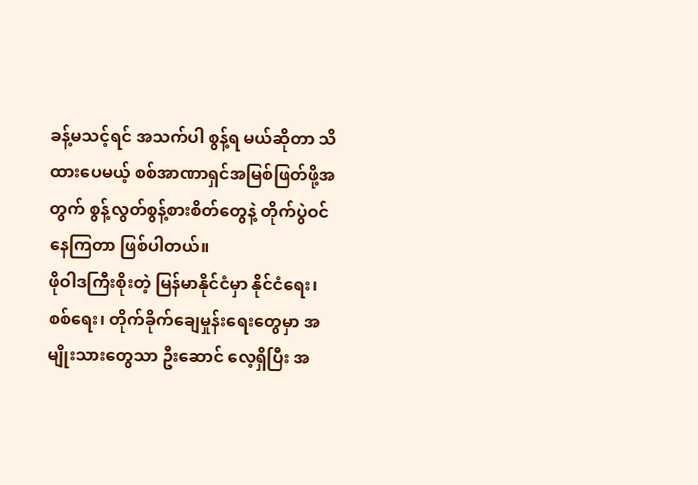ခန့်မသင့်ရင် အသက်ပါ စွန့်ရ မယ်ဆိုတာ သိထားပေမယ့် စစ်အာဏာရှင်အမြစ်ဖြတ်ဖို့အတွက် စွန့်လွတ်စွန့်စားစိတ်တွေနဲ့ တိုက်ပွဲဝင်နေကြတာ ဖြစ်ပါတယ်။
ဖိုဝါဒကြီးစိုးတဲ့ မြန်မာနိုင်ငံမှာ နိုင်ငံရေး၊ စစ်ရေး၊ တိုက်ခိုက်ချေမှုန်းရေးတွေမှာ အမျိုးသားတွေသာ ဦးဆောင် လေ့ရှိပြီး အ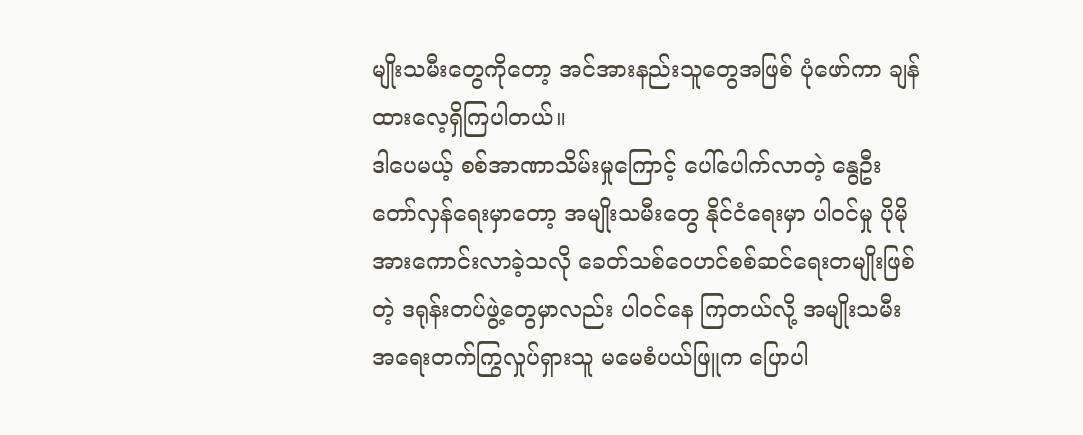မျိုးသမီးတွေကိုတော့ အင်အားနည်းသူတွေအဖြစ် ပုံဖော်ကာ ချန်ထားလေ့ရှိကြပါတယ်။
ဒါပေမယ့် စစ်အာဏာသိမ်းမှုကြောင့် ပေါ်ပေါက်လာတဲ့ နွေဦးတော်လှန်ရေးမှာတော့ အမျိုးသမီးတွေ နိုင်ငံရေးမှာ ပါဝင်မှု ပိုမိုအားကောင်းလာခဲ့သလို ခေတ်သစ်ဝေဟင်စစ်ဆင်ရေးတမျိုးဖြစ်တဲ့ ဒရုန်းတပ်ဖွဲ့တွေမှာလည်း ပါဝင်နေ ကြတယ်လို့ အမျိုးသမီးအရေးတက်ကြွလှုပ်ရှားသူ မမေစံပယ်ဖြူက ပြောပါ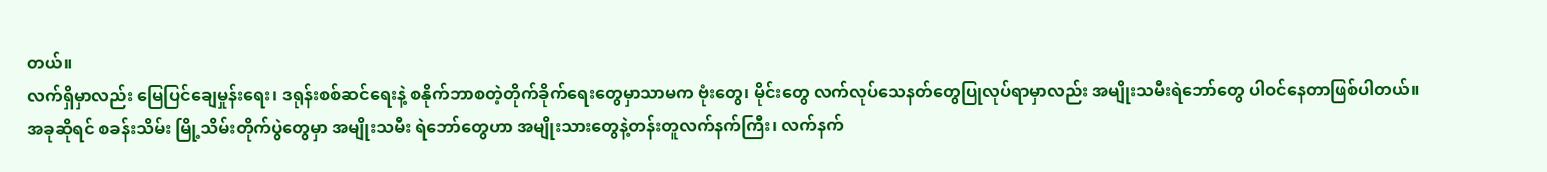တယ်။
လက်ရှိမှာလည်း မြေပြင်ချေမှုန်းရေး၊ ဒရုန်းစစ်ဆင်ရေးနဲ့ စနိုက်ဘာစတဲ့တိုက်ခိုက်ရေးတွေမှာသာမက ဗုံးတွေ၊ မိုင်းတွေ လက်လုပ်သေနတ်တွေပြုလုပ်ရာမှာလည်း အမျိုးသမီးရဲဘော်တွေ ပါဝင်နေတာဖြစ်ပါတယ်။
အခုဆိုရင် စခန်းသိမ်း မြို့သိမ်းတိုက်ပွဲတွေမှာ အမျိုးသမီး ရဲဘော်တွေဟာ အမျိုးသားတွေနဲ့တန်းတူလက်နက်ကြီး၊ လက်နက်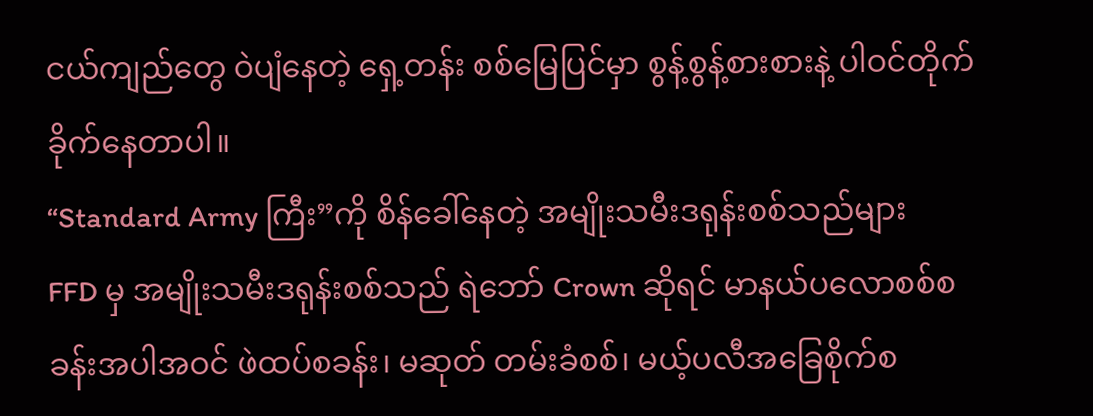ငယ်ကျည်တွေ ဝဲပျံနေတဲ့ ရှေ့တန်း စစ်မြေပြင်မှာ စွန့်စွန့်စားစားနဲ့ ပါဝင်တိုက်ခိုက်နေတာပါ။
“Standard Army ကြီး”ကို စိန်ခေါ်နေတဲ့ အမျိုးသမီးဒရုန်းစစ်သည်များ
FFD မှ အမျိုးသမီးဒရုန်းစစ်သည် ရဲဘော် Crown ဆိုရင် မာနယ်ပလောစစ်စခန်းအပါအဝင် ဖဲထပ်စခန်း၊ မဆုတ် တမ်းခံစစ်၊ မယ့်ပလီအခြေစိုက်စ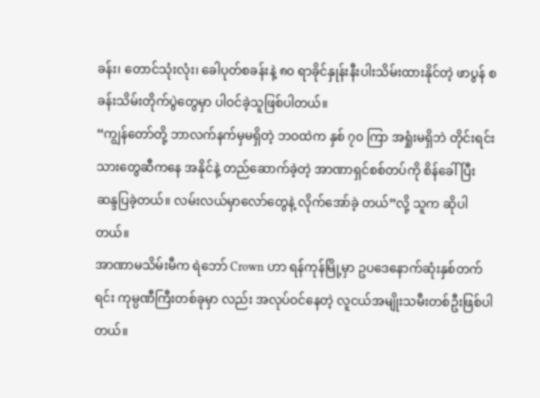ခန်း၊ တောင်သုံးလုံး၊ ခေါပုတ်စခန်းနဲ့ ၈၀ ရာခိုင်နှုန်းနီးပါးသိမ်းထားနိုင်တဲ့ ဖာပွန် စခန်းသိမ်းတိုက်ပွဲတွေမှာ ပါဝင်ခဲ့သူဖြစ်ပါတယ်။
“ကျွန်တော်တို့ ဘာလက်နက်မှမရှိတဲ့ ဘဝထဲက နှစ် ၇၀ ကြာ အရှုံးမရှိဘဲ တိုင်းရင်းသားတွေဆီကနေ အနိုင်နဲ့ တည်ဆောက်ခဲ့တဲ့ အာဏာရှင်စစ်တပ်ကို စိန်ခေါ်ပြီး ဆန္ဒပြခဲ့တယ်။ လမ်းလယ်မှာလော်တွေနဲ့ လိုက်အော်ခဲ့ တယ်”လို့ သူက ဆိုပါတယ်။
အာဏာမသိမ်းမီက ရဲဘော် Crown ဟာ ရန်ကုန်မြို့မှာ ဥပဒေနောက်ဆုံးနှစ်တက်ရင်း ကုမ္ပဏီကြီးတစ်ခုမှာ လည်း အလုပ်ဝင်နေတဲ့ လူငယ်အမျိုးသမီးတစ်ဦးဖြစ်ပါတယ်။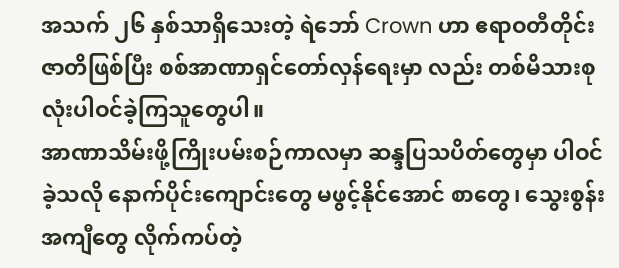အသက် ၂၆ နှစ်သာရှိသေးတဲ့ ရဲဘော် Crown ဟာ ဧရာဝတီတိုင်းဇာတိဖြစ်ပြီး စစ်အာဏာရှင်တော်လှန်ရေးမှာ လည်း တစ်မိသားစုလုံးပါဝင်ခဲ့ကြသူတွေပါ။
အာဏာသိမ်းဖို့ကြိုးပမ်းစဉ်ကာလမှာ ဆန္ဒပြသပိတ်တွေမှာ ပါဝင်ခဲ့သလို နောက်ပိုင်းကျောင်းတွေ မဖွင့်နိုင်အောင် စာတွေ၊ သွေးစွန်းအကျီတွေ လိုက်ကပ်တဲ့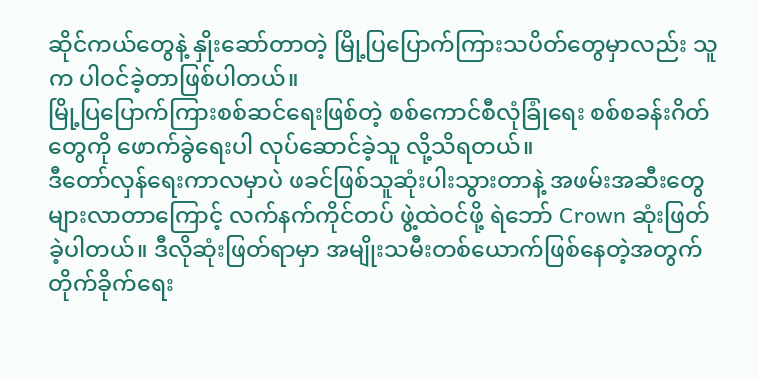ဆိုင်ကယ်တွေနဲ့ နှိုးဆော်တာတဲ့ မြို့ပြပြောက်ကြားသပိတ်တွေမှာလည်း သူက ပါဝင်ခဲ့တာဖြစ်ပါတယ်။
မြို့ပြပြောက်ကြားစစ်ဆင်ရေးဖြစ်တဲ့ စစ်ကောင်စီလုံခြုံရေး စစ်စခန်းဂိတ်တွေကို ဖောက်ခွဲရေးပါ လုပ်ဆောင်ခဲ့သူ လို့သိရတယ်။
ဒီတော်လှန်ရေးကာလမှာပဲ ဖခင်ဖြစ်သူဆုံးပါးသွားတာနဲ့ အဖမ်းအဆီးတွေများလာတာကြောင့် လက်နက်ကိုင်တပ် ဖွဲ့ထဲဝင်ဖို့ ရဲဘော် Crown ဆုံးဖြတ်ခဲ့ပါတယ်။ ဒီလိုဆုံးဖြတ်ရာမှာ အမျိုးသမီးတစ်ယောက်ဖြစ်နေတဲ့အတွက် တိုက်ခိုက်ရေး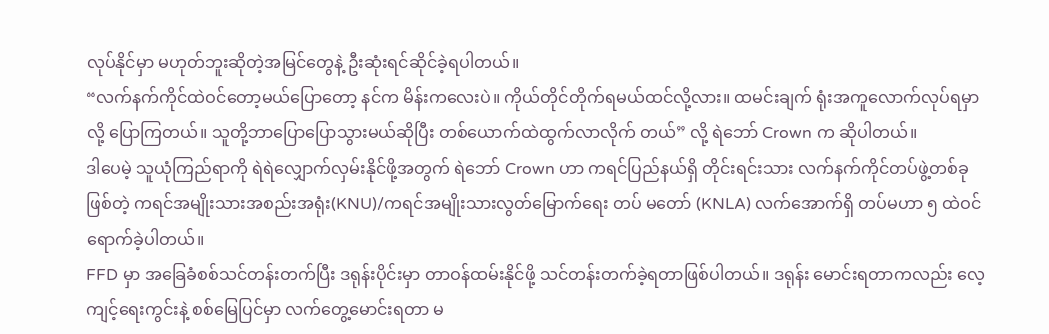လုပ်နိုင်မှာ မဟုတ်ဘူးဆိုတဲ့အမြင်တွေနဲ့ ဦးဆုံးရင်ဆိုင်ခဲ့ရပါတယ်။
“လက်နက်ကိုင်ထဲဝင်တော့မယ်ပြောတော့ နင်က မိန်းကလေးပဲ။ ကိုယ်တိုင်တိုက်ရမယ်ထင်လို့လား။ ထမင်းချက် ရုံးအကူလောက်လုပ်ရမှာလို့ ပြောကြတယ်။ သူတို့ဘာပြောပြောသွားမယ်ဆိုပြီး တစ်ယောက်ထဲထွက်လာလိုက် တယ်” လို့ ရဲဘော် Crown က ဆိုပါတယ်။
ဒါပေမဲ့ သူယုံကြည်ရာကို ရဲရဲလျှောက်လှမ်းနိုင်ဖို့အတွက် ရဲဘော် Crown ဟာ ကရင်ပြည်နယ်ရှိ တိုင်းရင်းသား လက်နက်ကိုင်တပ်ဖွဲ့တစ်ခုဖြစ်တဲ့ ကရင်အမျိုးသားအစည်းအရုံး(KNU)/ကရင်အမျိုးသားလွတ်မြောက်ရေး တပ် မတော် (KNLA) လက်အောက်ရှိ တပ်မဟာ ၅ ထဲဝင်ရောက်ခဲ့ပါတယ်။
FFD မှာ အခြေခံစစ်သင်တန်းတက်ပြီး ဒရုန်းပိုင်းမှာ တာဝန်ထမ်းနိုင်ဖို့ သင်တန်းတက်ခဲ့ရတာဖြစ်ပါတယ်။ ဒရုန်း မောင်းရတာကလည်း လေ့ကျင့်ရေးကွင်းနဲ့ စစ်မြေပြင်မှာ လက်တွေ့မောင်းရတာ မ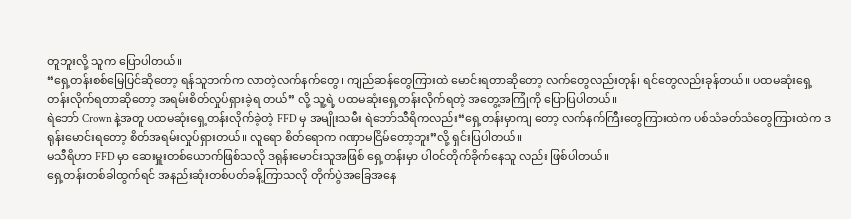တူဘူးလို့ သူက ပြောပါတယ်။
“ရှေ့တန်းစစ်မြေပြင်ဆိုတော့ ရန်သူဘက်က လာတဲ့လက်နက်တွေ၊ ကျည်ဆန်တွေကြားထဲ မောင်းရတာဆိုတော့ လက်တွေလည်းတုန်၊ ရင်တွေလည်းခုန်တယ်။ ပထမဆုံးရှေ့တန်းလိုက်ရတာဆိုတော့ အရမ်းစိတ်လှုပ်ရှားခဲ့ရ တယ်” လို့ သူ့ရဲ့ ပထမဆုံးရှေ့တန်းလိုက်ရတဲ့ အတွေ့အကြုံကို ပြောပြပါတယ်။
ရဲဘော် Crown နဲ့အတူ ပထမဆုံးရှေ့တန်းလိုက်ခဲ့တဲ့ FFD မှ အမျိုးသမီး ရဲဘော်သီရိကလည်း“ရှေ့တန်းမှာကျ တော့ လက်နက်ကြီးတွေကြားထဲက ပစ်သံခတ်သံတွေကြားထဲက ဒရုန်းမောင်းရတော့ စိတ်အရမ်းလှုပ်ရှားတယ်။ လူရော စိတ်ရောက ဂဏှာမငြိမ်တော့ဘူး”လို့ ရှင်းပြပါတယ်။
မသီရိဟာ FFD မှာ ဆေးမှူးတစ်ယောက်ဖြစ်သလို ဒရုန်းမောင်းသူအဖြစ် ရှေ့တန်းမှာ ပါဝင်တိုက်ခိုက်နေသူ လည်း ဖြစ်ပါတယ်။
ရှေ့တန်းတစ်ခါထွက်ရင် အနည်းဆုံးတစ်ပတ်ခန့်ကြာသလို တိုက်ပွဲအခြေအနေ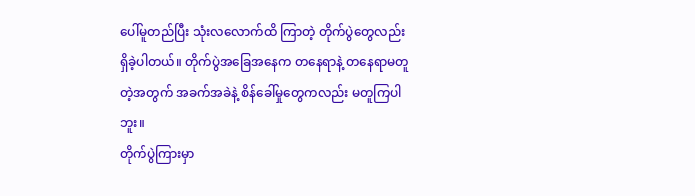ပေါ်မူတည်ပြီး သုံးလလောက်ထိ ကြာတဲ့ တိုက်ပွဲတွေလည်း ရှိခဲ့ပါတယ်။ တိုက်ပွဲအခြေအနေက တနေရာနဲ့ တနေရာမတူတဲ့အတွက် အခက်အခဲနဲ့ စိန်ခေါ်မှုတွေကလည်း မတူကြပါဘူး။
တိုက်ပွဲကြားမှာ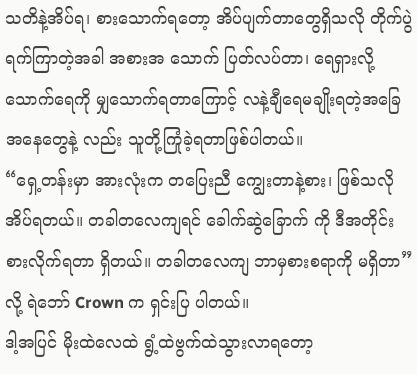သတိနဲ့အိပ်ရ၊ စားသောက်ရတော့ အိပ်ပျက်တာတွေရှိသလို တိုက်ပွဲရက်ကြာတဲ့အခါ အစားအ သောက် ပြတ်လပ်တာ၊ ရေရှားလို့ သောက်ရေကို မျှသောက်ရတာကြောင့် လနဲ့ချီရေမချိုးရတဲ့အခြေအနေတွေနဲ့ လည်း သူတို့ကြုံခဲ့ရတာဖြစ်ပါတယ်။
“ရှေ့တန်းမှာ အားလုံးက တပြေးညီ ကျွေးတာနဲ့စား၊ ဖြစ်သလိုအိပ်ရတယ်။ တခါတလေကျရင် ခေါက်ဆွဲခြောက် ကို ဒီအတိုင်းစားလိုက်ရတာ ရှိတယ်။ တခါတလေကျ ဘာမှစားစရာကို မရှိတာ”လို့ ရဲဘော် Crown က ရှင်းပြ ပါတယ်။
ဒါ့အပြင် မိုးထဲလေထဲ ရွံ့ထဲဗွက်ထဲသွားလာရတော့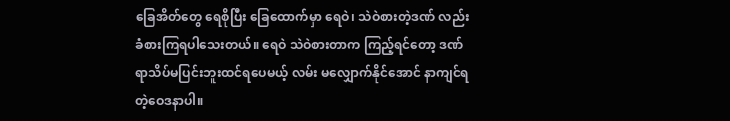ခြေအိတ်တွေ ရေစိုပြီး ခြေထောက်မှာ ရေဝဲ၊ သဲဝဲစားတဲ့ဒဏ် လည်း ခံစားကြရပါသေးတယ်။ ရေဝဲ သဲဝဲစားတာက ကြည့်ရင်တော့ ဒဏ်ရာသိပ်မပြင်းဘူးထင်ရပေမယ့် လမ်း မလျှောက်နိုင်အောင် နာကျင်ရတဲ့ဝေဒနာပါ။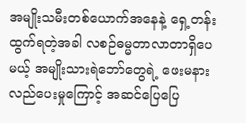အမျိုးသမီးတစ်ယောက်အနေနဲ့ ရှေ့တန်းထွက်ရတဲ့အခါ လစဉ်ဓမ္မတာလာတာရှိပေမယ့် အမျိုးသားရဲဘော်တွေရဲ့ ဖေးမနားလည်ပေးမှုကြောင့် အဆင်ပြေပြေ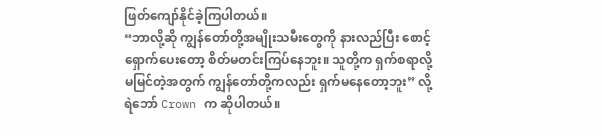ဖြတ်ကျော်နိုင်ခဲ့ကြပါတယ်။
“ဘာလို့ဆို ကျွန်တော်တို့အမျိုးသမီးတွေကို နားလည်ပြီး စောင့်ရှောက်ပေးတော့ စိတ်မတင်းကြပ်နေဘူး။ သူတို့က ရှက်စရာလို့ မမြင်တဲ့အတွက် ကျွန်တော်တို့ကလည်း ရှက်မနေတော့ဘူး” လို့ ရဲဘော် Crown က ဆိုပါတယ်။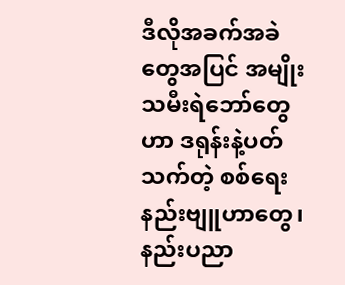ဒီလိုအခက်အခဲတွေအပြင် အမျိုးသမီးရဲဘော်တွေဟာ ဒရုန်းနဲ့ပတ်သက်တဲ့ စစ်ရေးနည်းဗျူဟာတွေ၊ နည်းပညာ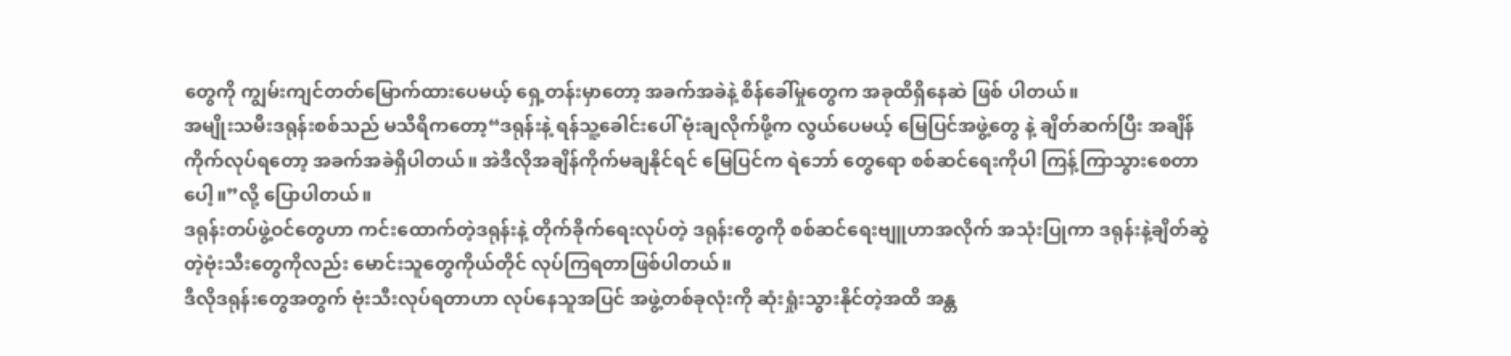တွေကို ကျွမ်းကျင်တတ်မြောက်ထားပေမယ့် ရှေ့တန်းမှာတော့ အခက်အခဲနဲ့ စိန်ခေါ်မှုတွေက အခုထိရှိနေဆဲ ဖြစ် ပါတယ်။
အမျိုးသမီးဒရုန်းစစ်သည် မသီရိကတော့“ဒရုန်းနဲ့ ရန်သူ့ခေါင်းပေါ် ဗုံးချလိုက်ဖို့က လွယ်ပေမယ့် မြေပြင်အဖွဲ့တွေ နဲ့ ချိတ်ဆက်ပြီး အချိန်ကိုက်လုပ်ရတော့ အခက်အခဲရှိပါတယ်။ အဲဒီလိုအချိန်ကိုက်မချနိုင်ရင် မြေပြင်က ရဲဘော် တွေရော စစ်ဆင်ရေးကိုပါ ကြန့်ကြာသွားစေတာပေါ့။”လို့ ပြောပါတယ်။
ဒရုန်းတပ်ဖွဲ့ဝင်တွေဟာ ကင်းထောက်တဲ့ဒရုန်းနဲ့ တိုက်ခိုက်ရေးလုပ်တဲ့ ဒရုန်းတွေကို စစ်ဆင်ရေးဗျူဟာအလိုက် အသုံးပြုကာ ဒရုန်းနဲ့ချိတ်ဆွဲတဲ့ဗုံးသီးတွေကိုလည်း မောင်းသူတွေကိုယ်တိုင် လုပ်ကြရတာဖြစ်ပါတယ်။
ဒီလိုဒရုန်းတွေအတွက် ဗုံးသီးလုပ်ရတာဟာ လုပ်နေသူအပြင် အဖွဲ့တစ်ခုလုံးကို ဆုံးရှုံးသွားနိုင်တဲ့အထိ အန္တ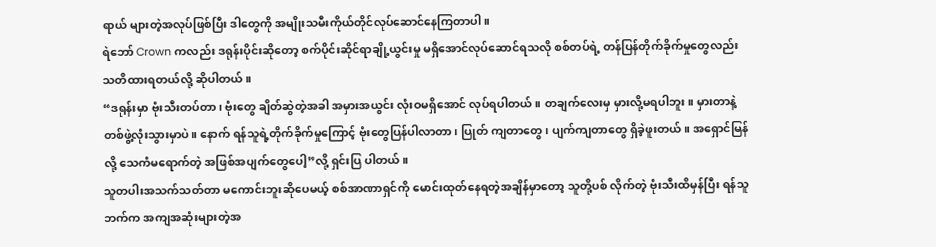ရာယ် များတဲ့အလုပ်ဖြစ်ပြီး ဒါတွေကို အမျိုးသမီးကိုယ်တိုင်လုပ်ဆောင်နေကြတာပါ။
ရဲဘော် Crown ကလည်း ဒရုန်းပိုင်းဆိုတော့ စက်ပိုင်းဆိုင်ရာချို့ယွင်းမှု မရှိအောင်လုပ်ဆောင်ရသလို စစ်တပ်ရဲ့ တန်ပြန်တိုက်ခိုက်မှုတွေလည်း သတိထားရတယ်လို့ ဆိုပါတယ်။
“ဒရုန်းမှာ ဗုံးသီးတပ်တာ၊ ဗုံးတွေ ချိတ်ဆွဲတဲ့အခါ အမှားအယွင်း လုံးဝမရှိအောင် လုပ်ရပါတယ်။ တချက်လေးမှ မှားလို့မရပါဘူး။ မှားတာနဲ့ တစ်ဖွဲ့လုံးသွားမှာပဲ။ နောက် ရန်သူရဲ့တိုက်ခိုက်မှုကြောင့် ဗုံးတွေပြန်ပါလာတာ၊ ပြုတ် ကျတာတွေ၊ ပျက်ကျတာတွေ ရှိခဲ့ဖူးတယ်။ အရှောင်မြန်လို့ သေကံမရောက်တဲ့ အဖြစ်အပျက်တွေပေါ့”လို့ ရှင်းပြ ပါတယ်။
သူတပါးအသက်သတ်တာ မကောင်းဘူးဆိုပေမယ့် စစ်အာဏာရှင်ကို မောင်းထုတ်နေရတဲ့အချိန်မှာတော့ သူတို့ပစ် လိုက်တဲ့ ဗုံးသီးထိမှန်ပြီး ရန်သူဘက်က အကျအဆုံးများတဲ့အ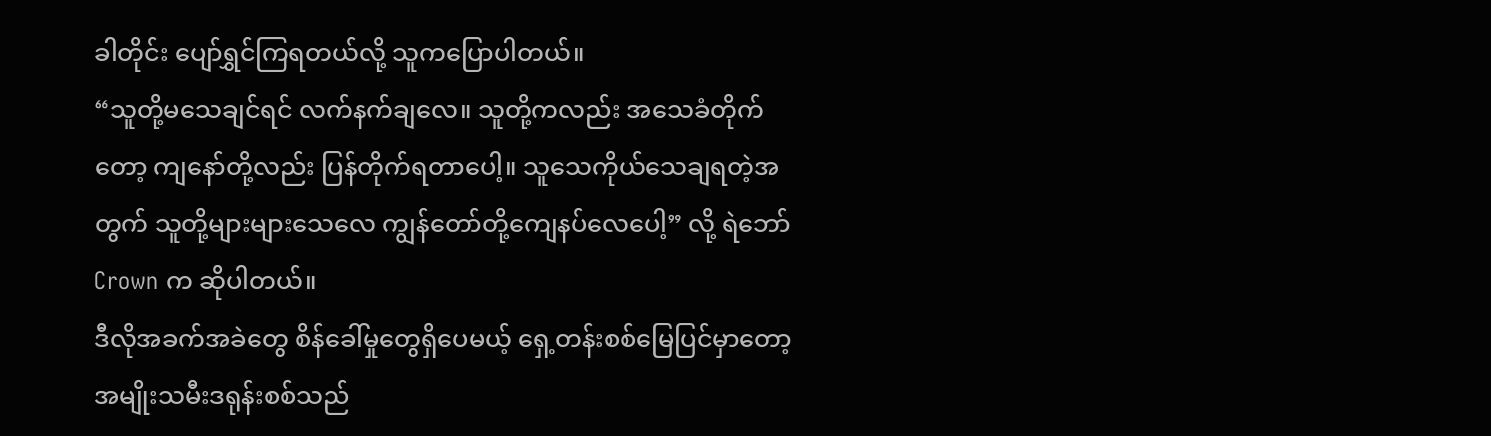ခါတိုင်း ပျော်ရွှင်ကြရတယ်လို့ သူကပြောပါတယ်။
“သူတို့မသေချင်ရင် လက်နက်ချလေ။ သူတို့ကလည်း အသေခံတိုက်တော့ ကျနော်တို့လည်း ပြန်တိုက်ရတာပေါ့။ သူသေကိုယ်သေချရတဲ့အတွက် သူတို့များများသေလေ ကျွန်တော်တို့ကျေနပ်လေပေါ့” လို့ ရဲဘော် Crown က ဆိုပါတယ်။
ဒီလိုအခက်အခဲတွေ စိန်ခေါ်မှုတွေရှိပေမယ့် ရှေ့တန်းစစ်မြေပြင်မှာတော့ အမျိုးသမီးဒရုန်းစစ်သည်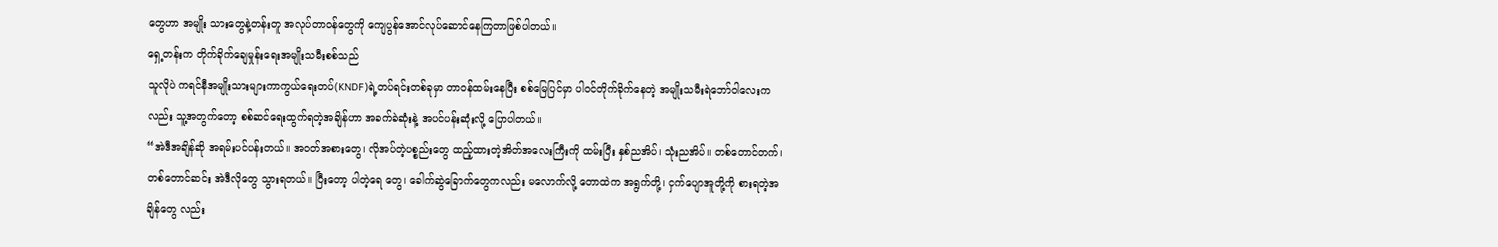တွေဟာ အမျိုး သားတွေနဲ့တန်းတူ အလုပ်တာဝန်တွေကို ကျေပွန်အောင်လုပ်ဆောင်နေကြတာဖြစ်ပါတယ်။
ရှေ့တန်းက တိုက်ခိုက်ချေမှုန်းရေးအမျိုးသမီးစစ်သည်
သူလိုပဲ ကရင်နီအမျိုးသားများကာကွယ်ရေးတပ်(KNDF)ရဲ့တပ်ရင်းတစ်ခုမှာ တာဝန်ထမ်းနေပြီး စစ်မြေပြင်မှာ ပါဝင်တိုက်ခိုက်နေတဲ့ အမျိုးသမီးရဲဘော်ဝါလေးကလည်း သူ့အတွက်တော့ စစ်ဆင်ရေးထွက်ရတဲ့အချိန်ဟာ အခက်ခဲဆုံးနဲ့ အပင်ပန်းဆုံးလို့ ပြောပါတယ်။
“အဲဒီအချိန်ဆို အရမ်းပင်ပန်းတယ်။ အဝတ်အစားတွေ၊ လိုအပ်တဲ့ပစ္စည်းတွေ ထည့်ထားတဲ့အိတ်အလေးကြီးကို ထမ်းပြီး နှစ်ညအိပ်၊ သုံးညအိပ်။ တစ်တောင်တက်၊ တစ်တောင်ဆင်း အဲဒီလိုတွေ သွားရတယ်။ ပြီးတော့ ပါတဲ့ရေ တွေ၊ ခေါက်ဆွဲခြောက်တွေကလည်း မလောက်လို့ တောထဲက အရွက်တို့၊ ငှက်ပျောအူတို့ကို စားရတဲ့အချိန်တွေ လည်း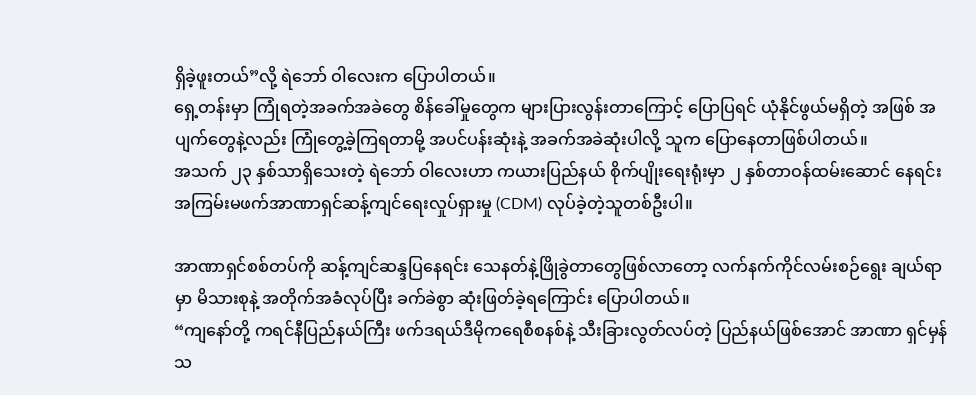ရှိခဲ့ဖူးတယ်”လို့ ရဲဘော် ဝါလေးက ပြောပါတယ်။
ရှေ့တန်းမှာ ကြုံရတဲ့အခက်အခဲတွေ စိန်ခေါ်မှုတွေက များပြားလွန်းတာကြောင့် ပြောပြရင် ယုံနိုင်ဖွယ်မရှိတဲ့ အဖြစ် အပျက်တွေနဲ့လည်း ကြုံတွေ့ခဲ့ကြရတာမို့ အပင်ပန်းဆုံးနဲ့ အခက်အခဲဆုံးပါလို့ သူက ပြောနေတာဖြစ်ပါတယ်။
အသက် ၂၃ နှစ်သာရှိသေးတဲ့ ရဲဘော် ဝါလေးဟာ ကယားပြည်နယ် စိုက်ပျိုးရေးရုံးမှာ ၂ နှစ်တာဝန်ထမ်းဆောင် နေရင်း အကြမ်းမဖက်အာဏာရှင်ဆန့်ကျင်ရေးလှုပ်ရှားမှု (CDM) လုပ်ခဲ့တဲ့သူတစ်ဦးပါ။

အာဏာရှင်စစ်တပ်ကို ဆန့်ကျင်ဆန္ဒပြနေရင်း သေနတ်နဲ့ဖြိုခွဲတာတွေဖြစ်လာတော့ လက်နက်ကိုင်လမ်းစဉ်ရွေး ချယ်ရာမှာ မိသားစုနဲ့ အတိုက်အခံလုပ်ပြီး ခက်ခဲစွာ ဆုံးဖြတ်ခဲ့ရကြောင်း ပြောပါတယ်။
“ကျနော်တို့ ကရင်နီပြည်နယ်ကြီး ဖက်ဒရယ်ဒီမိုကရေစီစနစ်နဲ့ သီးခြားလွတ်လပ်တဲ့ ပြည်နယ်ဖြစ်အောင် အာဏာ ရှင်မှန်သ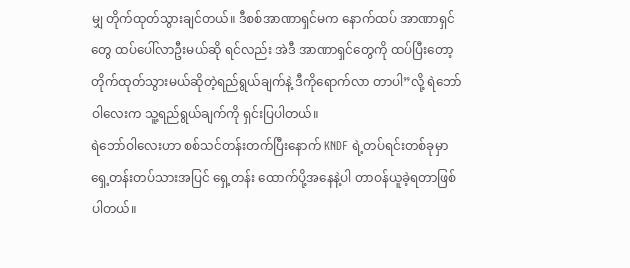မျှ တိုက်ထုတ်သွားချင်တယ်။ ဒီစစ်အာဏာရှင်မက နောက်ထပ် အာဏာရှင်တွေ ထပ်ပေါ်လာဦးမယ်ဆို ရင်လည်း အဲဒီ အာဏာရှင်တွေကို ထပ်ပြီးတော့ တိုက်ထုတ်သွားမယ်ဆိုတဲ့ရည်ရွယ်ချက်နဲ့ ဒီကိုရောက်လာ တာပါ”လို့ ရဲဘော် ဝါလေးက သူ့ရည်ရွယ်ချက်ကို ရှင်းပြပါတယ်။
ရဲဘော်ဝါလေးဟာ စစ်သင်တန်းတက်ပြီးနောက် KNDF ရဲ့တပ်ရင်းတစ်ခုမှာ ရှေ့တန်းတပ်သားအပြင် ရှေ့တန်း ထောက်ပို့အနေနဲ့ပါ တာဝန်ယူခဲ့ရတာဖြစ်ပါတယ်။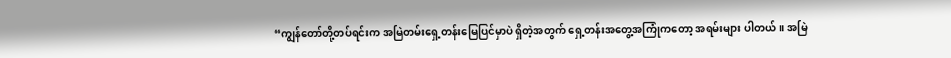“ကျွန်တော်တို့တပ်ရင်းက အမြဲတမ်းရှေ့တန်းမြေပြင်မှာပဲ ရှိတဲ့အတွက် ရှေ့တန်းအတွေ့အကြုံကတော့ အရမ်းများ ပါတယ်။ အမြဲ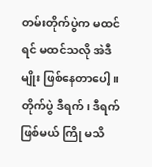တမ်းတိုက်ပွဲက မထင်ရင် မထင်သလို အဲဒီမျိုး ဖြစ်နေတာပေါ့။ တိုက်ပွဲ ဒီရက်၊ ဒီရက်ဖြစ်မယ် ကြို မသိ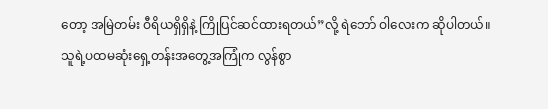တော့ အမြဲတမ်း ဝီရိယရှိရှိနဲ့ ကြိုပြင်ဆင်ထားရတယ်”လို့ ရဲဘော် ဝါလေးက ဆိုပါတယ်။
သူရဲ့ပထမဆုံးရှေ့တန်းအတွေ့အကြုံက လွန်စွာ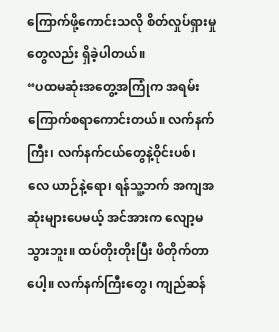ကြောက်ဖို့ကောင်းသလို စိတ်လှုပ်ရှားမှုတွေလည်း ရှိခဲ့ပါတယ်။
“ပထမဆုံးအတွေ့အကြုံက အရမ်းကြောက်စရာကောင်းတယ်။ လက်နက်ကြီး၊ လက်နက်ငယ်တွေနဲ့ဝိုင်းပစ်၊ လေ ယာဉ်နဲ့ရော၊ ရန်သူ့ဘက် အကျအဆုံးများပေမယ့် အင်အားက လျော့မသွားဘူး။ ထပ်တိုးတိုးပြီး ဖိတိုက်တာပေါ့။ လက်နက်ကြီးတွေ၊ ကျည်ဆန်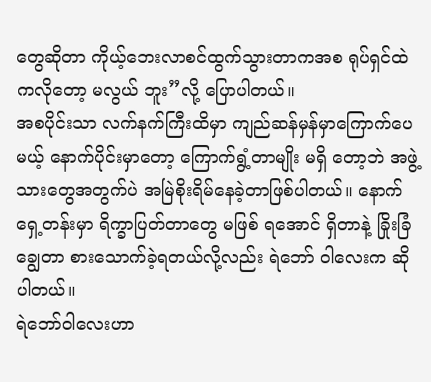တွေဆိုတာ ကိုယ့်ဘေးလာစင်ထွက်သွားတာကအစ ရုပ်ရှင်ထဲကလိုတော့ မလွယ် ဘူး”လို့ ပြောပါတယ်။
အစပိုင်းသာ လက်နက်ကြီးထိမှာ ကျည်ဆန်မှန်မှာကြောက်ပေမယ့် နောက်ပိုင်းမှာတော့ ကြောက်ရွံ့တာမျိုး မရှိ တော့ဘဲ အဖွဲ့သားတွေအတွက်ပဲ အမြဲစိုးရိမ်နေခဲ့တာဖြစ်ပါတယ်။ နောက် ရှေ့တန်းမှာ ရိက္ခာပြတ်တာတွေ မဖြစ် ရအောင် ရှိတာနဲ့ ခြိုးခြံချွေတာ စားသောက်ခဲ့ရတယ်လို့လည်း ရဲဘော် ဝါလေးက ဆိုပါတယ်။
ရဲဘော်ဝါလေးဟာ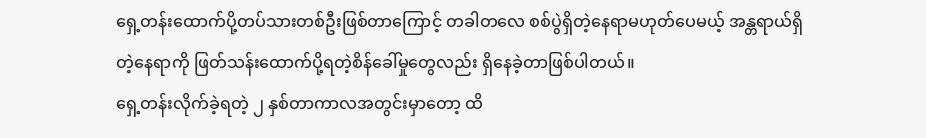ရှေ့တန်းထောက်ပို့တပ်သားတစ်ဦးဖြစ်တာကြောင့် တခါတလေ စစ်ပွဲရှိတဲ့နေရာမဟုတ်ပေမယ့် အန္တရာယ်ရှိတဲ့နေရာကို ဖြတ်သန်းထောက်ပို့ရတဲ့စိန်ခေါ်မှုတွေလည်း ရှိနေခဲ့တာဖြစ်ပါတယ်။
ရှေ့တန်းလိုက်ခဲ့ရတဲ့ ၂ နှစ်တာကာလအတွင်းမှာတော့ ထိ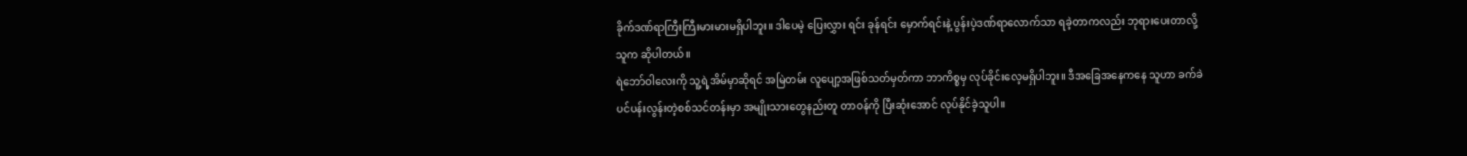ခိုက်ဒဏ်ရာကြီးကြီးမားမားမရှိပါဘူး။ ဒါပေမဲ့ ပြေးလွှား ရင်း ခုန်ရင်း မှောက်ရင်းနဲ့ ပွန်းပဲ့ဒဏ်ရာလောက်သာ ရခဲ့တာကလည်း ဘုရားပေးတာလို့ သူက ဆိုပါတယ်။
ရဲဘော်ဝါလေးကို သူ့ရဲ့အိမ်မှာဆိုရင် အမြဲတမ်း လူပျော့အဖြစ်သတ်မှတ်ကာ ဘာကိစ္စမှ လုပ်ခိုင်းလေ့မရှိပါဘူး။ ဒီအခြေအနေကနေ သူဟာ ခက်ခဲပင်ပန်းလွန်းတဲ့စစ်သင်တန်းမှာ အမျိုးသားတွေနည်းတူ တာဝန်ကို ပြီးဆုံးအောင် လုပ်နိုင်ခဲ့သူပါ။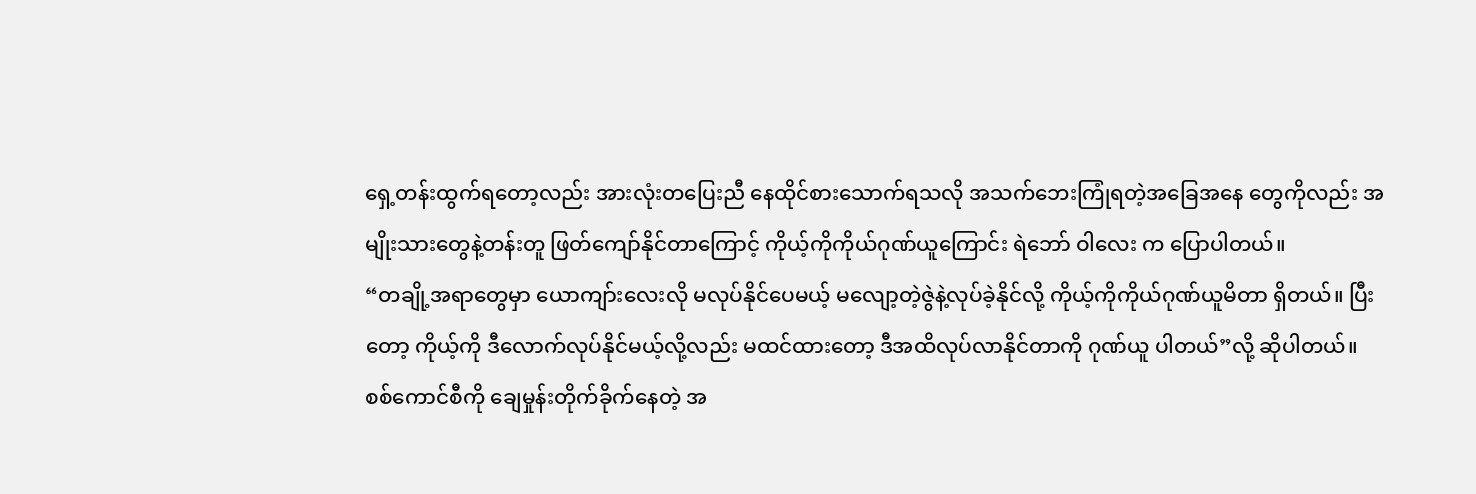ရှေ့တန်းထွက်ရတော့လည်း အားလုံးတပြေးညီ နေထိုင်စားသောက်ရသလို အသက်ဘေးကြုံရတဲ့အခြေအနေ တွေကိုလည်း အမျိုးသားတွေနဲ့တန်းတူ ဖြတ်ကျော်နိုင်တာကြောင့် ကိုယ့်ကိုကိုယ်ဂုဏ်ယူကြောင်း ရဲဘော် ဝါလေး က ပြောပါတယ်။
“တချို့အရာတွေမှာ ယောကျာ်းလေးလို မလုပ်နိုင်ပေမယ့် မလျော့တဲ့ဇွဲနဲ့လုပ်ခဲ့နိုင်လို့ ကိုယ့်ကိုကိုယ်ဂုဏ်ယူမိတာ ရှိတယ်။ ပြီးတော့ ကိုယ့်ကို ဒီလောက်လုပ်နိုင်မယ့်လို့လည်း မထင်ထားတော့ ဒီအထိလုပ်လာနိုင်တာကို ဂုဏ်ယူ ပါတယ်”လို့ ဆိုပါတယ်။
စစ်ကောင်စီကို ချေမှုန်းတိုက်ခိုက်နေတဲ့ အ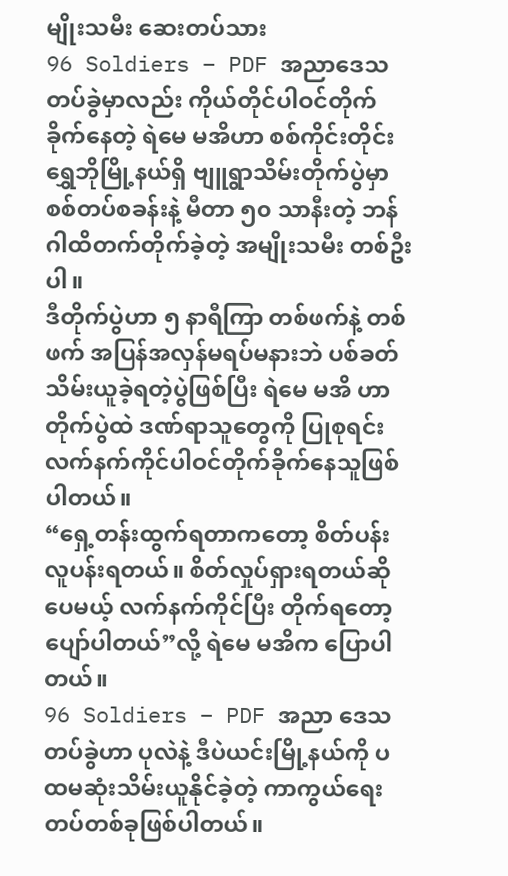မျိုးသမီး ဆေးတပ်သား
96 Soldiers – PDF အညာဒေသတပ်ခွဲမှာလည်း ကိုယ်တိုင်ပါဝင်တိုက်ခိုက်နေတဲ့ ရဲမေ မအိဟာ စစ်ကိုင်းတိုင်း ရွှေဘိုမြို့နယ်ရှိ ဗျူရွာသိမ်းတိုက်ပွဲမှာ စစ်တပ်စခန်းနဲ့ မီတာ ၅၀ သာနီးတဲ့ ဘန်ဂါထိတက်တိုက်ခဲ့တဲ့ အမျိုးသမီး တစ်ဦးပါ။
ဒီတိုက်ပွဲဟာ ၅ နာရီကြာ တစ်ဖက်နဲ့ တစ်ဖက် အပြန်အလှန်မရပ်မနားဘဲ ပစ်ခတ်သိမ်းယူခဲ့ရတဲ့ပွဲဖြစ်ပြီး ရဲမေ မအိ ဟာ တိုက်ပွဲထဲ ဒဏ်ရာသူတွေကို ပြုစုရင်း လက်နက်ကိုင်ပါဝင်တိုက်ခိုက်နေသူဖြစ်ပါတယ်။
“ရှေ့တန်းထွက်ရတာကတော့ စိတ်ပန်းလူပန်းရတယ်။ စိတ်လှုပ်ရှားရတယ်ဆိုပေမယ့် လက်နက်ကိုင်ပြီး တိုက်ရတော့ ပျော်ပါတယ်”လို့ ရဲမေ မအိက ပြောပါတယ်။
96 Soldiers – PDF အညာ ဒေသတပ်ခွဲဟာ ပုလဲနဲ့ ဒီပဲယင်းမြို့နယ်ကို ပထမဆုံးသိမ်းယူနိုင်ခဲ့တဲ့ ကာကွယ်ရေး တပ်တစ်ခုဖြစ်ပါတယ်။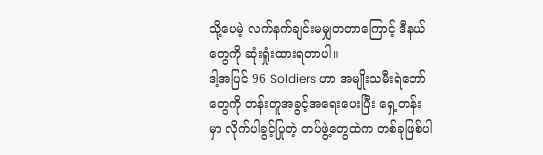သို့ပေမဲ့ လက်နက်ချင်းမမျှတတာကြောင့် ဒီနယ်တွေကို ဆုံးရှုံးထားရတာပါ။
ဒါ့အပြင် 96 Soldiers ဟာ အမျိုးသမီးရဲဘော်တွေကို တန်းတူအခွင့်အရေးပေးပြီး ရှေ့တန်းမှာ လိုက်ပါခွင့်ပြုတဲ့ တပ်ဖွဲ့တွေထဲက တစ်ခုဖြစ်ပါ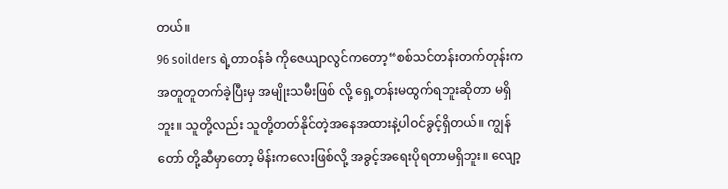တယ်။
96 soilders ရဲ့တာဝန်ခံ ကိုဇေယျာလွင်ကတော့“စစ်သင်တန်းတက်တုန်းက အတူတူတက်ခဲ့ပြီးမှ အမျိုးသမီးဖြစ် လို့ ရှေ့တန်းမထွက်ရဘူးဆိုတာ မရှိဘူး။ သူတို့လည်း သူတို့တတ်နိုင်တဲ့အနေအထားနဲ့ပါဝင်ခွင့်ရှိတယ်။ ကျွန်တော် တို့ဆီမှာတော့ မိန်းကလေးဖြစ်လို့ အခွင့်အရေးပိုရတာမရှိဘူး။ လျော့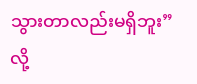သွားတာလည်းမရှိဘူး”လို့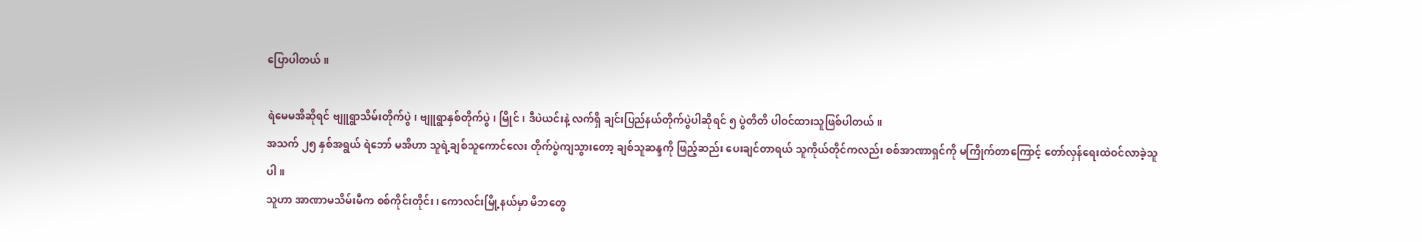ပြောပါတယ်။

ရဲမေမအိဆိုရင် ဗျူရွာသိမ်းတိုက်ပွဲ၊ ဗျူရွာနှစ်တိုက်ပွဲ၊ မြိုင်၊ ဒီပဲယင်းနဲ့ လက်ရှိ ချင်းပြည်နယ်တိုက်ပွဲပါဆိုရင် ၅ ပွဲတိတိ ပါဝင်ထားသူဖြစ်ပါတယ်။
အသက် ၂၅ နှစ်အရွယ် ရဲဘော် မအိဟာ သူရဲ့ချစ်သူကောင်လေး တိုက်ပွဲကျသွားတော့ ချစ်သူဆန္ဒကို ဖြည့်ဆည်း ပေးချင်တာရယ် သူကိုယ်တိုင်ကလည်း စစ်အာဏာရှင်ကို မကြိုက်တာကြောင့် တော်လှန်ရေးထဲဝင်လာခဲ့သူပါ။
သူဟာ အာဏာမသိမ်းမီက စစ်ကိုင်းတိုင်း၊ ကောလင်းမြို့နယ်မှာ မိဘတွေ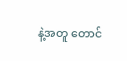နဲ့အတူ တောင်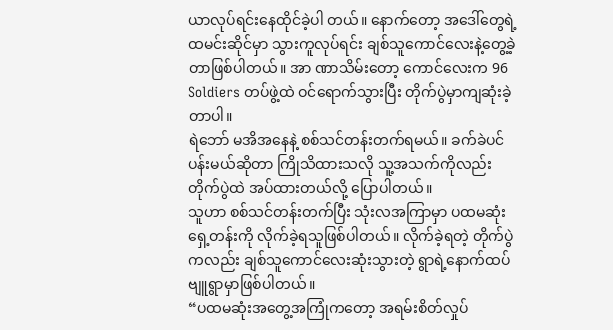ယာလုပ်ရင်းနေထိုင်ခဲ့ပါ တယ်။ နောက်တော့ အဒေါ်တွေရဲ့ထမင်းဆိုင်မှာ သွားကူလုပ်ရင်း ချစ်သူကောင်လေးနဲ့တွေ့ခဲ့တာဖြစ်ပါတယ်။ အာ ဏာသိမ်းတော့ ကောင်လေးက 96 Soldiers တပ်ဖွဲ့ထဲ ဝင်ရောက်သွားပြီး တိုက်ပွဲမှာကျဆုံးခဲ့တာပါ။
ရဲဘော် မအိအနေနဲ့ စစ်သင်တန်းတက်ရမယ်။ ခက်ခဲပင်ပန်းမယ်ဆိုတာ ကြိုသိထားသလို သူ့အသက်ကိုလည်း တိုက်ပွဲထဲ အပ်ထားတယ်လို့ ပြောပါတယ်။
သူဟာ စစ်သင်တန်းတက်ပြီး သုံးလအကြာမှာ ပထမဆုံးရှေ့တန်းကို လိုက်ခဲ့ရသူဖြစ်ပါတယ်။ လိုက်ခဲ့ရတဲ့ တိုက်ပွဲ ကလည်း ချစ်သူကောင်လေးဆုံးသွားတဲ့ ရွာရဲ့နောက်ထပ် ဗျူရွာမှာဖြစ်ပါတယ်။
“ပထမဆုံးအတွေ့အကြုံကတော့ အရမ်းစိတ်လှုပ်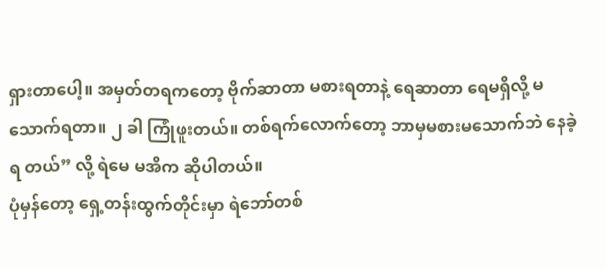ရှားတာပေါ့။ အမှတ်တရကတော့ ဗိုက်ဆာတာ မစားရတာနဲ့ ရေဆာတာ ရေမရှိလို့ မသောက်ရတာ။ ၂ ခါ ကြုံဖူးတယ်။ တစ်ရက်လောက်တော့ ဘာမှမစားမသောက်ဘဲ နေခဲ့ရ တယ်” လို့ ရဲမေ မအိက ဆိုပါတယ်။
ပုံမှန်တော့ ရှေ့တန်းထွက်တိုင်းမှာ ရဲဘော်တစ်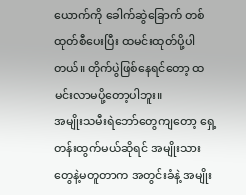ယောက်ကို ခေါက်ဆွဲခြောက် တစ်ထုတ်စီပေးပြီး ထမင်းထုတ်ပို့ပါ တယ်။ တိုက်ပွဲဖြစ်နေရင်တော့ ထမင်းလာမပို့တော့ပါဘူး။
အမျိုးသမီးရဲဘော်တွေကျတော့ ရှေ့တန်းထွက်မယ်ဆိုရင် အမျိုးသားတွေနဲ့မတူတာက အတွင်းခံနဲ့ အမျိုး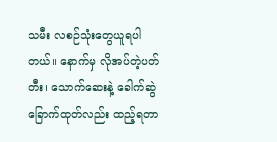သမီး လစဉ်သုံးတွေယူရပါတယ်။ နောက်မှ လိုအပ်တဲ့ပတ်တီး၊ သောက်ဆေးနဲ့ ခေါက်ဆွဲခြောက်ထုတ်လည်း ထည့်ရတာ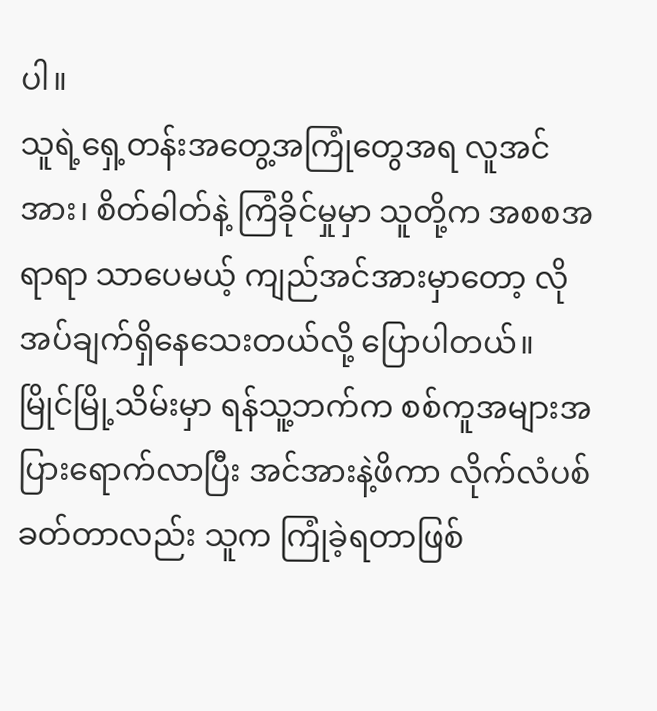ပါ။
သူရဲ့ရှေ့တန်းအတွေ့အကြုံတွေအရ လူအင်အား၊ စိတ်ဓါတ်နဲ့ ကြံခိုင်မှုမှာ သူတို့က အစစအရာရာ သာပေမယ့် ကျည်အင်အားမှာတော့ လိုအပ်ချက်ရှိနေသေးတယ်လို့ ပြောပါတယ်။
မြိုင်မြို့သိမ်းမှာ ရန်သူ့ဘက်က စစ်ကူအများအပြားရောက်လာပြီး အင်အားနဲ့ဖိကာ လိုက်လံပစ်ခတ်တာလည်း သူက ကြုံခဲ့ရတာဖြစ်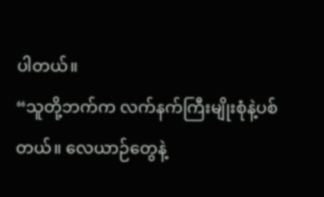ပါတယ်။
“သူတို့ဘက်က လက်နက်ကြီးမျိုးစုံနဲ့ပစ်တယ်။ လေယာဉ်တွေနဲ့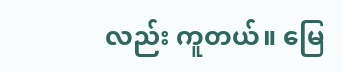လည်း ကူတယ်။ မြေ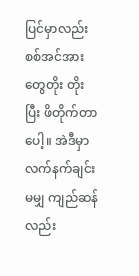ပြင်မှာလည်း စစ်အင်အား တွေတိုး တိုးပြီး ဖိတိုက်တာပေါ့။ အဲဒီမှာလက်နက်ချင်းမမျှ ကျည်ဆန်လည်း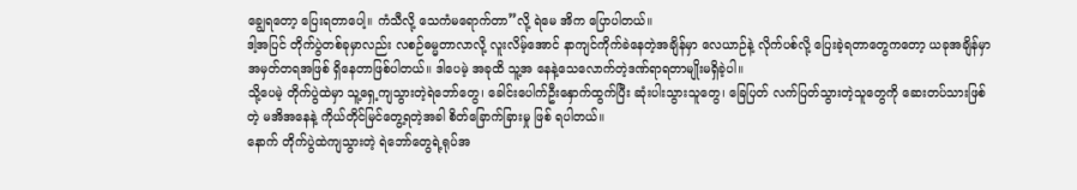ချွေရတော့ ပြေးရတာပေါ့။ ကံသီလို့ သေကံမရောက်တာ”လို့ ရဲမေ အိက ပြောပါတယ်။
ဒါ့အပြင် တိုက်ပွဲတစ်ခုမှာလည်း လစဉ်ဓမ္မတာလာလို့ လူးလိမ့်အောင် နာကျင်ကိုက်ခဲနေတဲ့အချိန်မှာ လေယာဉ်နဲ့ လိုက်ပစ်လို့ ပြေးခဲ့ရတာတွေကတော့ ယခုအချိန်မှာ အမှတ်တရအဖြစ် ရှိနေတာဖြစ်ပါတယ်။ ဒါပေမဲ့ အခုထိ သူ့အ နေနဲ့သေလောက်တဲ့ဒဏ်ရာရတာမျိုးမရှိခဲ့ပါ။
သို့ပေမဲ့ တိုက်ပွဲထဲမှာ သူ့ရှေ့ကျသွားတဲ့ရဲဘော်တွေ၊ ခေါင်းပေါက်ဦးနှောက်ထွက်ပြီး ဆုံးပါးသွားသူတွေ၊ ခြေပြတ် လက်ပြတ်သွားတဲ့သူတွေကို ဆေးတပ်သားဖြစ်တဲ့ မအိအနေနဲ့ ကိုယ်တိုင်မြင်တွေ့ရတဲ့အခါ စိတ်ခြောက်ခြားမှု ဖြစ် ရပါတယ်။
နောက် တိုက်ပွဲထဲကျသွားတဲ့ ရဲဘော်တွေရဲ့ရုပ်အ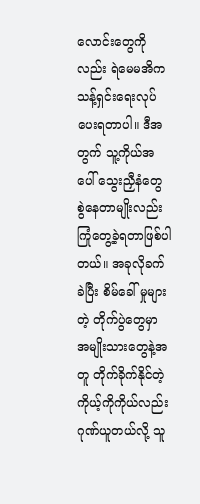လောင်းတွေကိုလည်း ရဲမေမအိက သန့်ရှင်းရေးလုပ်ပေးရတာပါ။ ဒီအတွက် သူ့ကိုယ်အပေါ် သွေးညှီနံတွေ စွဲနေတာမျိုးလည်း ကြုံတွေ့ခဲ့ရတာဖြစ်ပါတယ်။ အခုလိုခက်ခဲပြီး စိမ်ခေါ် မှုများတဲ့ တိုက်ပွဲတွေမှာ အမျိုးသားတွေနဲ့အတူ တိုက်ခိုက်နိုင်တဲ့ ကိုယ့်ကိုကိုယ်လည်း ဂုဏ်ယူတယ်လို့ သူ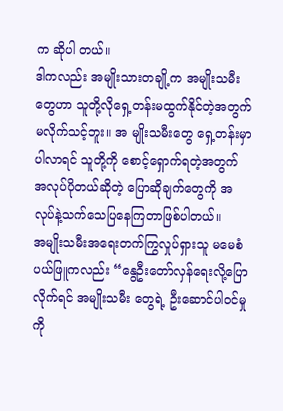က ဆိုပါ တယ်။
ဒါကလည်း အမျိုးသားတချို့က အမျိုးသမီးတွေဟာ သူတို့လိုရှေ့တန်းမထွက်နိုင်တဲ့အတွက် မလိုက်သင့်ဘူး။ အ မျိုးသမီးတွေ ရှေ့တန်းမှာပါလာရင် သူတို့ကို စောင့်ရှောက်ရတဲ့အတွက် အလုပ်ပိုတယ်ဆိုတဲ့ ပြောဆိုချက်တွေကို အလုပ်နဲ့သက်သေပြနေကြတာဖြစ်ပါတယ်။
အမျိုးသမီးအရေးတက်ကြွလှုပ်ရှားသူ မမေစံပယ်ဖြူကလည်း “နွေဦးတော်လှန်ရေးလို့ပြောလိုက်ရင် အမျိုးသမီး တွေရဲ့ ဦးဆောင်ပါဝင်မှုကို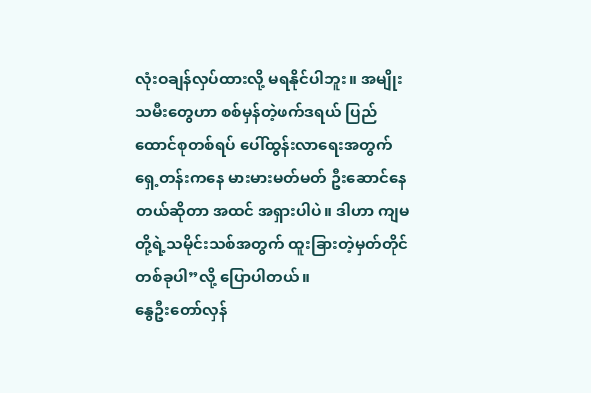လုံးဝချန်လှပ်ထားလို့ မရနိုင်ပါဘူး။ အမျိုးသမီးတွေဟာ စစ်မှန်တဲ့ဖက်ဒရယ် ပြည် ထောင်စုတစ်ရပ် ပေါ်ထွန်းလာရေးအတွက် ရှေ့တန်းကနေ မားမားမတ်မတ် ဦးဆောင်နေတယ်ဆိုတာ အထင် အရှားပါပဲ။ ဒါဟာ ကျမတို့ရဲ့သမိုင်းသစ်အတွက် ထူးခြားတဲ့မှတ်တိုင်တစ်ခုပါ”လို့ ပြောပါတယ်။
နွေဦးတော်လှန်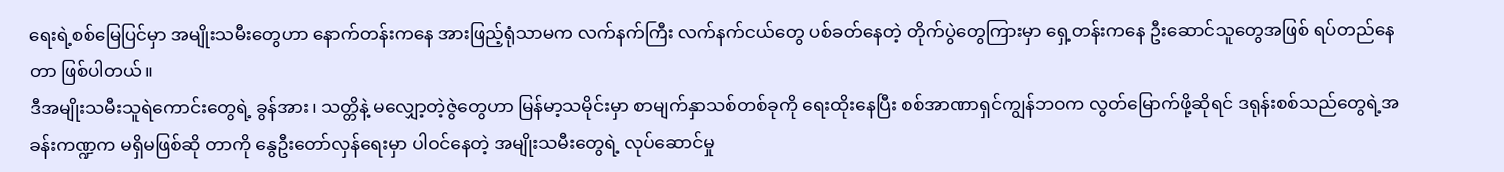ရေးရဲ့စစ်မြေပြင်မှာ အမျိုးသမီးတွေဟာ နောက်တန်းကနေ အားဖြည့်ရုံသာမက လက်နက်ကြီး လက်နက်ငယ်တွေ ပစ်ခတ်နေတဲ့ တိုက်ပွဲတွေကြားမှာ ရှေ့တန်းကနေ ဦးဆောင်သူတွေအဖြစ် ရပ်တည်နေတာ ဖြစ်ပါတယ်။
ဒီအမျိုးသမီးသူရဲကောင်းတွေရဲ့ ခွန်အား၊ သတ္တိနဲ့ မလျှော့တဲ့ဇွဲတွေဟာ မြန်မာ့သမိုင်းမှာ စာမျက်နှာသစ်တစ်ခုကို ရေးထိုးနေပြီး စစ်အာဏာရှင်ကျွန်ဘဝက လွတ်မြောက်ဖို့ဆိုရင် ဒရုန်းစစ်သည်တွေရဲ့အခန်းကဏ္ဍက မရှိမဖြစ်ဆို တာကို နွေဦးတော်လှန်ရေးမှာ ပါဝင်နေတဲ့ အမျိုးသမီးတွေရဲ့ လုပ်ဆောင်မှု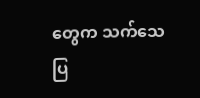တွေက သက်သေပြ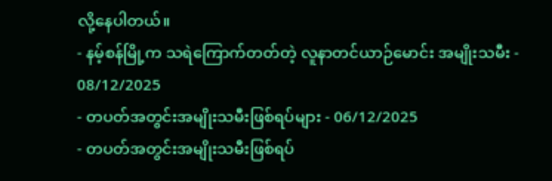လို့နေပါတယ်။
- နမ့်စန်မြို့က သရဲကြောက်တတ်တဲ့ လူနာတင်ယာဉ်မောင်း အမျိုးသမီး - 08/12/2025
- တပတ်အတွင်းအမျိုးသမီးဖြစ်ရပ်များ - 06/12/2025
- တပတ်အတွင်းအမျိုးသမီးဖြစ်ရပ်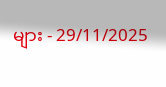များ - 29/11/2025